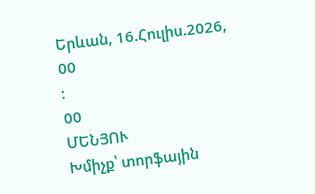Երևան, 16.Հուլիս.2026,
00
:
00
ՄԵՆՅՈՒ
Խմիչք՝ տորֆային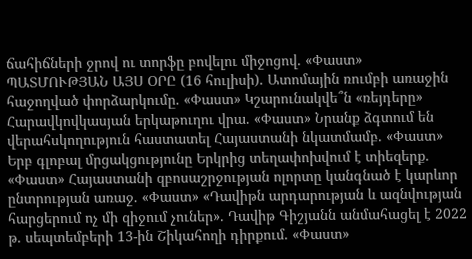ճահիճների ջրով ու տորֆը բովելու միջոցով. «Փաստ» ՊԱՏՄՈՒԹՅԱՆ ԱՅՍ ՕՐԸ (16 հուլիսի). Ատոմային ռումբի առաջին հաջողված փորձարկումը. «Փաստ» Կշարունակվե՞ն «ռեյդերը» Հարավկովկասյան երկաթուղու վրա. «Փաստ» Նրանք ձգտում են վերահսկողություն հաստատել Հայաստանի նկատմամբ. «Փաստ» Երբ գլոբալ մրցակցությունը Երկրից տեղափոխվում է տիեզերք. «Փաստ» Հայաստանի զբոսաշրջության ոլորտը կանգնած է կարևոր ընտրության առաջ. «Փաստ» «Դավիթն արդարության և ազնվության հարցերում ոչ մի զիջում չուներ». Դավիթ Գիշյանն անմահացել է 2022 թ. սեպտեմբերի 13-ին Շիկահողի դիրքում. «Փաստ»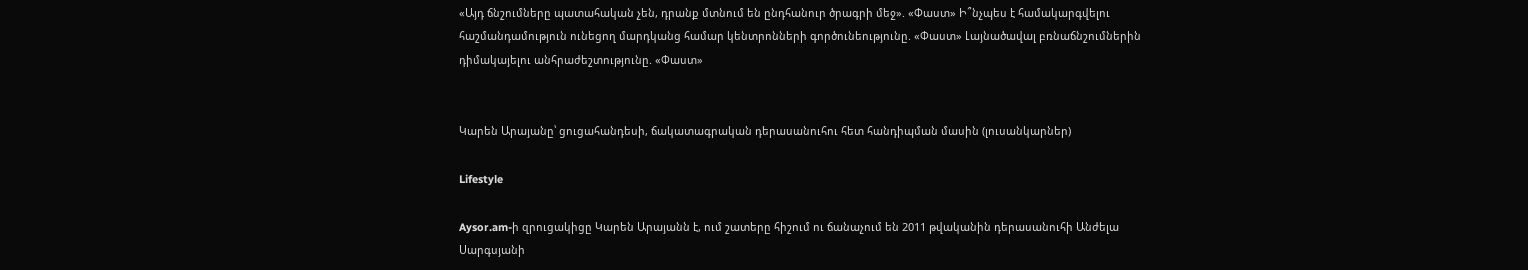«Այդ ճնշումները պատահական չեն, դրանք մտնում են ընդհանուր ծրագրի մեջ». «Փաստ» Ի՞նչպես է համակարգվելու հաշմանդամություն ունեցող մարդկանց համար կենտրոնների գործունեությունը. «Փաստ» Լայնածավալ բռնաճնշումներին դիմակայելու անհրաժեշտությունը. «Փաստ»


Կարեն Արայանը՝ ցուցահանդեսի, ճակատագրական դերասանուհու հետ հանդիպման մասին (լուսանկարներ)

Lifestyle

Aysor.am-ի զրուցակիցը Կարեն Արայանն է, ում շատերը հիշում ու ճանաչում են 2011 թվականին դերասանուհի Անժելա Սարգսյանի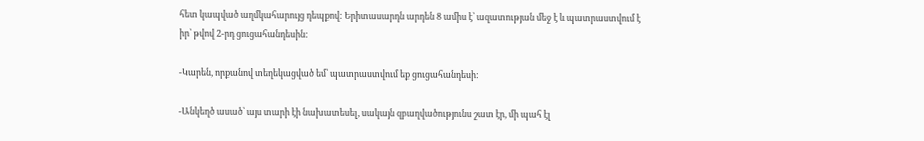հետ կապված աղմկահարույց դեպքով: Երիտասարդն արդեն 8 ամիս է՝ ազատության մեջ է և պատրաստվում է իր՝ թվով 2-րդ ցուցահանդեսին:

-Կարեն, որքանով տեղեկացված եմ՝ պատրաստվում եք ցուցահանդեսի:

-Անկեղծ ասած՝ այս տարի էի նախատեսել, սակայն զբաղվածությունս շատ էր, մի պահ էլ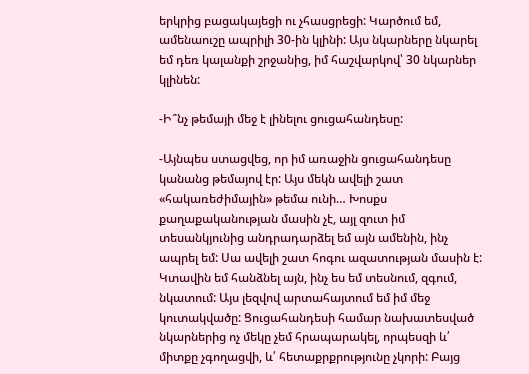երկրից բացակայեցի ու չհասցրեցի: Կարծում եմ, ամենաուշը ապրիլի 30-ին կլինի: Այս նկարները նկարել եմ դեռ կալանքի շրջանից, իմ հաշվարկով՝ 30 նկարներ կլինեն:

-Ի՞նչ թեմայի մեջ է լինելու ցուցահանդեսը:

-Այնպես ստացվեց, որ իմ առաջին ցուցահանդեսը կանանց թեմայով էր: Այս մեկն ավելի շատ «հակառեժիմային» թեմա ունի… Խոսքս քաղաքականության մասին չէ, այլ զուտ իմ տեսանկյունից անդրադարձել եմ այն ամենին, ինչ ապրել եմ: Սա ավելի շատ հոգու ազատության մասին է: Կտավին եմ հանձնել այն, ինչ ես եմ տեսնում, զգում, նկատում: Այս լեզվով արտահայտում եմ իմ մեջ կուտակվածը: Ցուցահանդեսի համար նախատեսված նկարներից ոչ մեկը չեմ հրապարակել, որպեսզի և՛ միտքը չգողացվի, և՛ հետաքրքրությունը չկորի: Բայց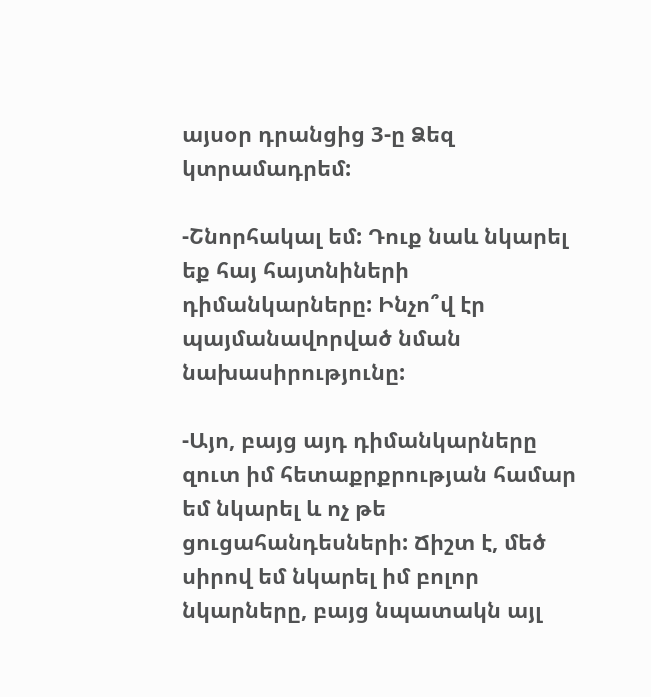այսօր դրանցից 3-ը Ձեզ կտրամադրեմ:

-Շնորհակալ եմ: Դուք նաև նկարել եք հայ հայտնիների դիմանկարները: Ինչո՞վ էր պայմանավորված նման նախասիրությունը:

-Այո, բայց այդ դիմանկարները զուտ իմ հետաքրքրության համար եմ նկարել և ոչ թե ցուցահանդեսների: Ճիշտ է, մեծ սիրով եմ նկարել իմ բոլոր նկարները, բայց նպատակն այլ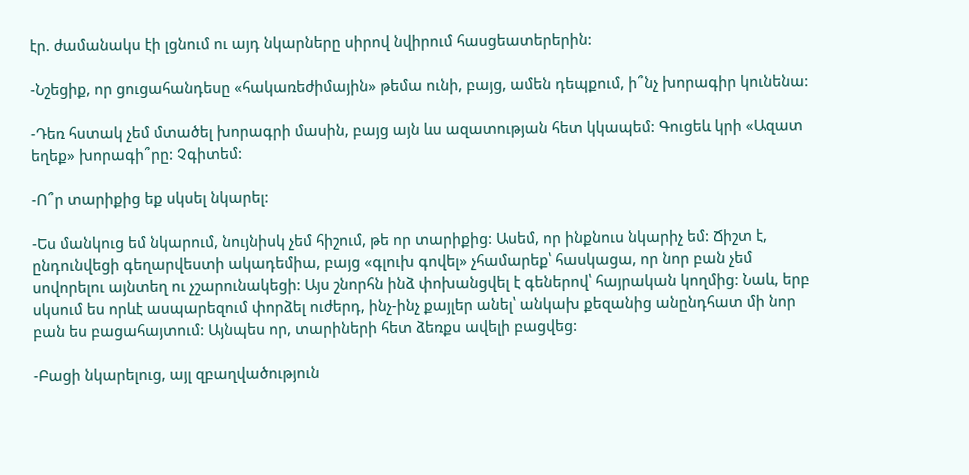էր. ժամանակս էի լցնում ու այդ նկարները սիրով նվիրում հասցեատերերին:

-Նշեցիք, որ ցուցահանդեսը «հակառեժիմային» թեմա ունի, բայց, ամեն դեպքում, ի՞նչ խորագիր կունենա:

-Դեռ հստակ չեմ մտածել խորագրի մասին, բայց այն ևս ազատության հետ կկապեմ: Գուցեև կրի «Ազատ եղեք» խորագի՞րը: Չգիտեմ:

-Ո՞ր տարիքից եք սկսել նկարել:

-Ես մանկուց եմ նկարում, նույնիսկ չեմ հիշում, թե որ տարիքից: Ասեմ, որ ինքնուս նկարիչ եմ: Ճիշտ է, ընդունվեցի գեղարվեստի ակադեմիա, բայց «գլուխ գովել» չհամարեք՝ հասկացա, որ նոր բան չեմ սովորելու այնտեղ ու չշարունակեցի: Այս շնորհն ինձ փոխանցվել է գեներով՝ հայրական կողմից: Նաև, երբ սկսում ես որևէ ասպարեզում փորձել ուժերդ, ինչ-ինչ քայլեր անել՝ անկախ քեզանից անընդհատ մի նոր բան ես բացահայտում: Այնպես որ, տարիների հետ ձեռքս ավելի բացվեց:

-Բացի նկարելուց, այլ զբաղվածություն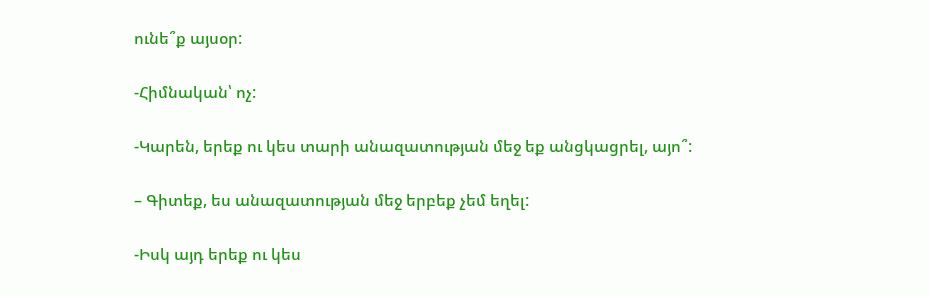ունե՞ք այսօր:

-Հիմնական՝ ոչ:

-Կարեն, երեք ու կես տարի անազատության մեջ եք անցկացրել, այո՞:

– Գիտեք, ես անազատության մեջ երբեք չեմ եղել:

-Իսկ այդ երեք ու կես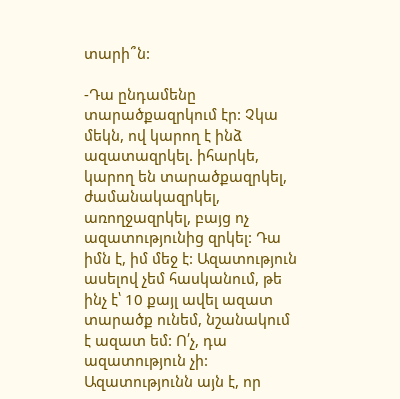տարի՞ն:

-Դա ընդամենը տարածքազրկում էր: Չկա մեկն, ով կարող է ինձ ազատազրկել. իհարկե, կարող են տարածքազրկել, ժամանակազրկել, առողջազրկել, բայց ոչ ազատությունից զրկել: Դա իմն է, իմ մեջ է: Ազատություն ասելով չեմ հասկանում, թե ինչ է՝ 10 քայլ ավել ազատ տարածք ունեմ, նշանակում է ազատ եմ: Ո՛չ, դա ազատություն չի: Ազատությունն այն է, որ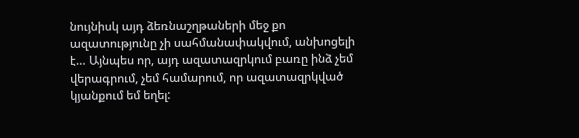նույնիսկ այդ ձեռնաշղթաների մեջ քո ազատությունը չի սահմանափակվում, անխոցելի է… Այնպես որ, այդ ազատազրկում բառը ինձ չեմ վերագրում, չեմ համարում, որ ազատազրկված կյանքում եմ եղել: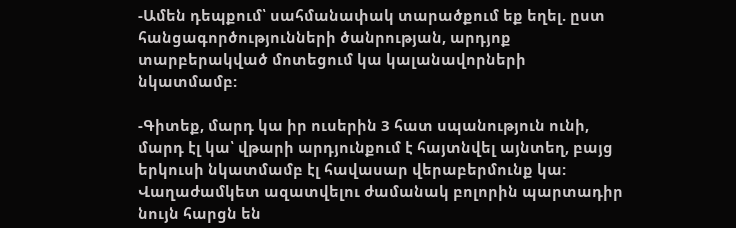-Ամեն դեպքում՝ սահմանափակ տարածքում եք եղել. ըստ հանցագործությունների ծանրության, արդյոք տարբերակված մոտեցում կա կալանավորների նկատմամբ:

-Գիտեք, մարդ կա իր ուսերին 3 հատ սպանություն ունի, մարդ էլ կա՝ վթարի արդյունքում է հայտնվել այնտեղ, բայց երկուսի նկատմամբ էլ հավասար վերաբերմունք կա: Վաղաժամկետ ազատվելու ժամանակ բոլորին պարտադիր նույն հարցն են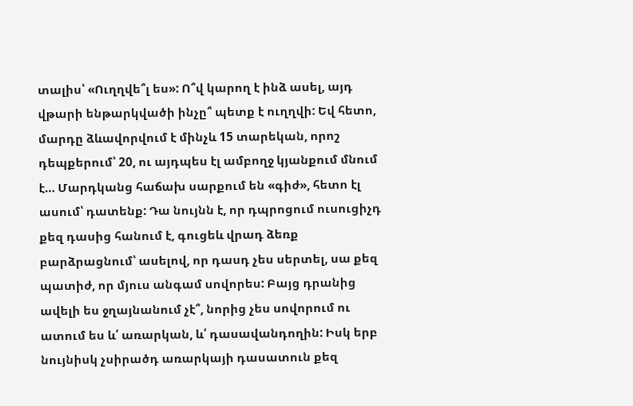տալիս՝ «Ուղղվե՞լ ես»: Ո՞վ կարող է ինձ ասել, այդ վթարի ենթարկվածի ինչը՞ պետք է ուղղվի: Եվ հետո, մարդը ձևավորվում է մինչև 15 տարեկան, որոշ դեպքերում՝ 20, ու այդպես էլ ամբողջ կյանքում մնում է… Մարդկանց հաճախ սարքում են «գիժ», հետո էլ ասում՝ դատենք: Դա նույնն է, որ դպրոցում ուսուցիչդ քեզ դասից հանում է, գուցեև վրադ ձեռք բարձրացնում՝ ասելով, որ դասդ չես սերտել, սա քեզ պատիժ, որ մյուս անգամ սովորես: Բայց դրանից ավելի ես ջղայնանում չէ՞, նորից չես սովորում ու ատում ես և՛ առարկան, և՛ դասավանդողին: Իսկ երբ նույնիսկ չսիրածդ առարկայի դասատուն քեզ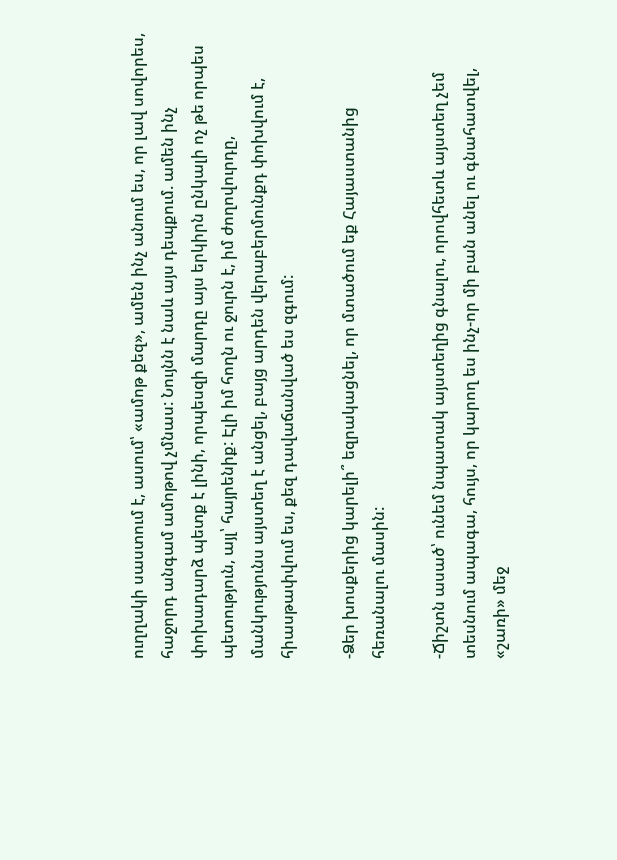ուղղակի սաստում է, ասում՝ «ամոթ քեզ», ամեն ինչ անում ես, որ լավ սովորես, հաջորդ անգամ ամոթով չմնաս: Նույնն է նաև այս դեպքում. ամեն ինչ փոխադարձ պետք է լինի, որպեսզի մարդը այս երկիրն ընկալի ոչ թե որպես պետություն, այլ՝ հայրենիք: Էլի իմ հողն ու ջուրն է, իմ ժողովուրդը, մանկությունս այստեղ է անցել, բայց արդեն վերաբերմունքդ փոխվում է, հիասթափվում ես, քեզ դավաճանված ես զգում:

-Ձեր խոսքերից կարելի՞ եզրակացնել, որ մտածում եք Հայաստանից հեռանալու մասին:

-Ճիշտն ասած՝ ունեմ նպատակ այստեղից գնալու, որովհետև այստեղ չեմ տեսնում ապագա, հույս, որ կարող ես ինչ-որ մի բան անել ու գնահատվել, «շառի» մեջ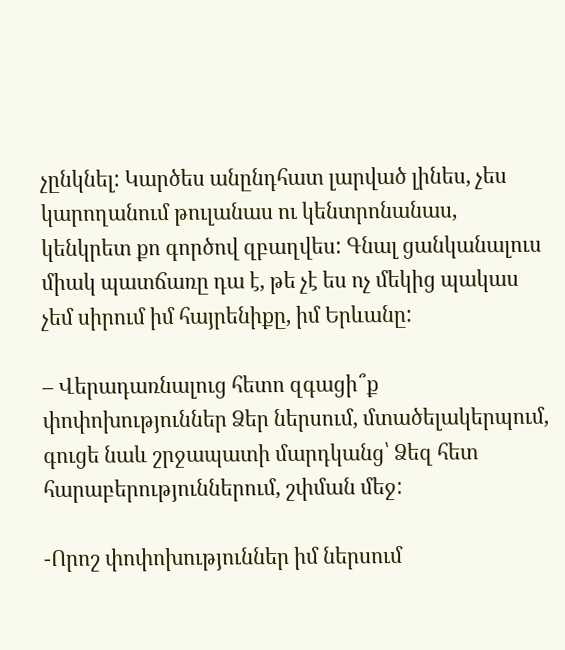չընկնել: Կարծես անընդհատ լարված լինես, չես կարողանում թուլանաս ու կենտրոնանաս, կենկրետ քո գործով զբաղվես: Գնալ ցանկանալուս միակ պատճառը դա է, թե չէ ես ոչ մեկից պակաս չեմ սիրում իմ հայրենիքը, իմ Երևանը:

– Վերադառնալուց հետո զգացի՞ք փոփոխություններ Ձեր ներսում, մտածելակերպում, գուցե նաև շրջապատի մարդկանց՝ Ձեզ հետ հարաբերություններում, շփման մեջ:

-Որոշ փոփոխություններ իմ ներսում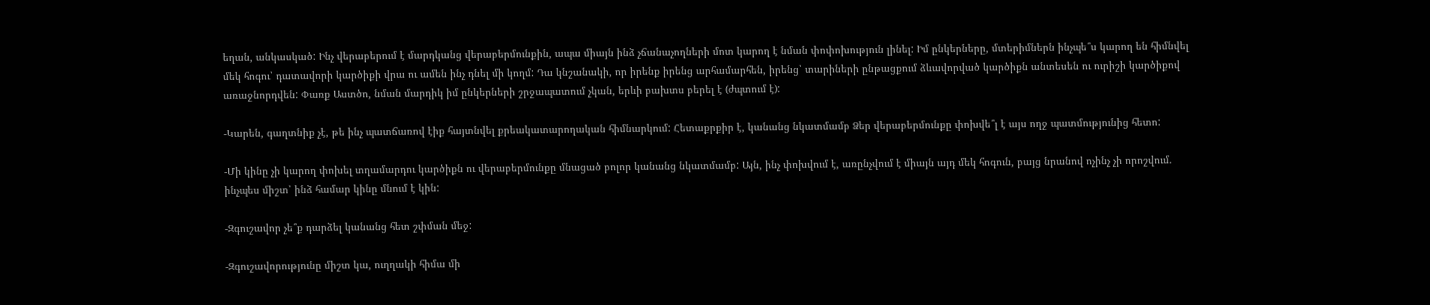եղան, անկասկած: Ինչ վերաբերում է մարդկանց վերաբերմունքին, ապա միայն ինձ չճանաչողների մոտ կարող է նման փոփոխություն լինել: Իմ ընկերները, մտերիմներն ինչպե՞ս կարող են հիմնվել մեկ հոգու՝ դատավորի կարծիքի վրա ու ամեն ինչ դնել մի կողմ: Դա կնշանակի, որ իրենք իրենց արհամարհեն, իրենց՝ տարիների ընթացքում ձևավորված կարծիքն անտեսեն ու ուրիշի կարծիքով առաջնորդվեն: Փառք Աստծո, նման մարդիկ իմ ընկերների շրջապատում չկան, երևի բախտս բերել է (ժպտում է):

-Կարեն, գաղտնիք չէ, թե ինչ պատճառով էիք հայտնվել քրեակատարողական հիմնարկում: Հետաքրքիր է, կանանց նկատմամբ Ձեր վերաբերմունքը փոխվե՞լ է այս ողջ պատմությունից հետո:

-Մի կինը չի կարող փոխել տղամարդու կարծիքն ու վերաբերմունքը մնացած բոլոր կանանց նկատմամբ: Այն, ինչ փոխվում է, առընչվում է միայն այդ մեկ հոգուն, բայց նրանով ոչինչ չի որոշվում. ինչպես միշտ՝ ինձ համար կինը մնում է կին:

-Զգուշավոր չե՞ք դարձել կանանց հետ շփման մեջ:

-Զգուշավորությունը միշտ կա, ուղղակի հիմա մի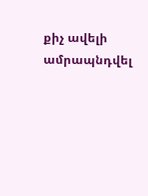քիչ ավելի ամրապնդվել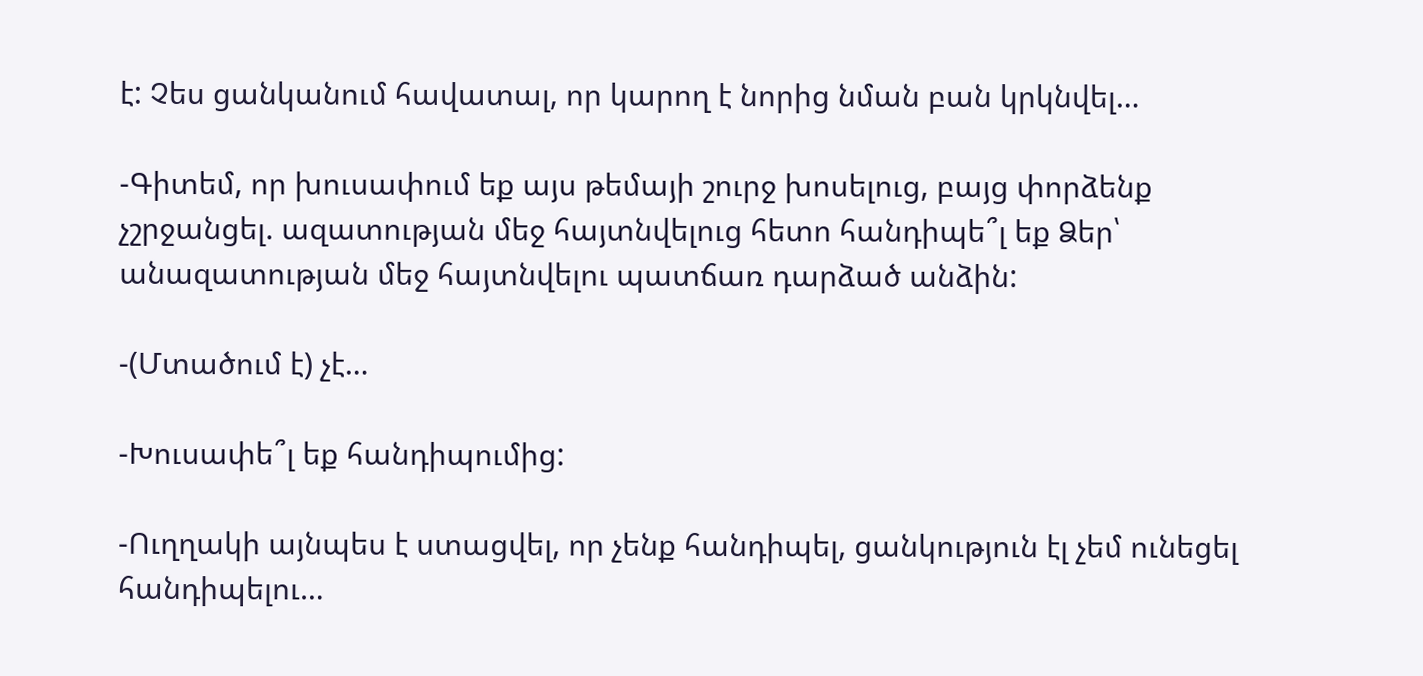է: Չես ցանկանում հավատալ, որ կարող է նորից նման բան կրկնվել…

-Գիտեմ, որ խուսափում եք այս թեմայի շուրջ խոսելուց, բայց փորձենք չշրջանցել. ազատության մեջ հայտնվելուց հետո հանդիպե՞լ եք Ձեր՝ անազատության մեջ հայտնվելու պատճառ դարձած անձին:

-(Մտածում է) չէ…

-Խուսափե՞լ եք հանդիպումից:

-Ուղղակի այնպես է ստացվել, որ չենք հանդիպել, ցանկություն էլ չեմ ունեցել հանդիպելու…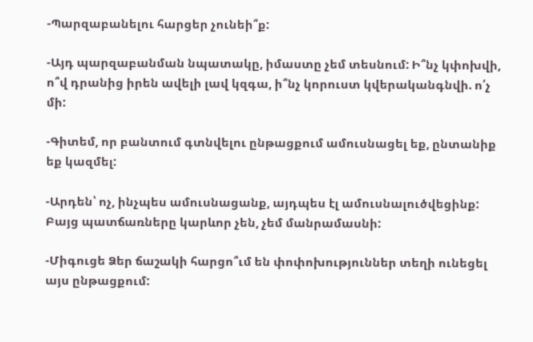-Պարզաբանելու հարցեր չունեի՞ք:

-Այդ պարզաբանման նպատակը, իմաստը չեմ տեսնում: Ի՞նչ կփոխվի, ո՞վ դրանից իրեն ավելի լավ կզգա, ի՞նչ կորուստ կվերականգնվի. ո՛չ մի:

-Գիտեմ, որ բանտում գտնվելու ընթացքում ամուսնացել եք, ընտանիք եք կազմել:

-Արդեն՝ ոչ, ինչպես ամուսնացանք, այդպես էլ ամուսնալուծվեցինք: Բայց պատճառները կարևոր չեն, չեմ մանրամասնի:

-Միգուցե Ձեր ճաշակի հարցո՞ւմ են փոփոխություններ տեղի ունեցել այս ընթացքում: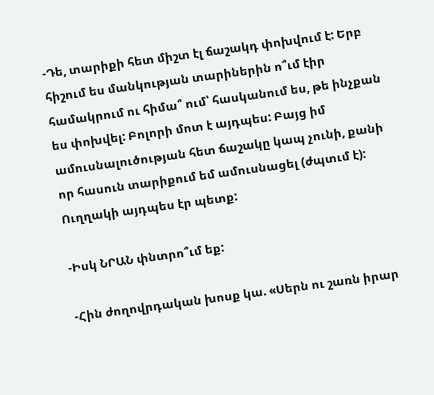-Դե, տարիքի հետ միշտ էլ ճաշակդ փոխվում է: Երբ հիշում ես մանկության տարիներին ո՞ւմ էիր համակրում ու հիմա՞ ում՝ հասկանում ես, թե ինչքան ես փոխվել: Բոլորի մոտ է այդպես: Բայց իմ ամուսնալուծության հետ ճաշակը կապ չունի, քանի որ հասուն տարիքում եմ ամուսնացել (ժպտւմ է): Ուղղակի այդպես էր պետք:

-Իսկ ՆՐԱՆ փնտրո՞ւմ եք:

-Հին ժողովրդական խոսք կա. «Սերն ու շառն իրար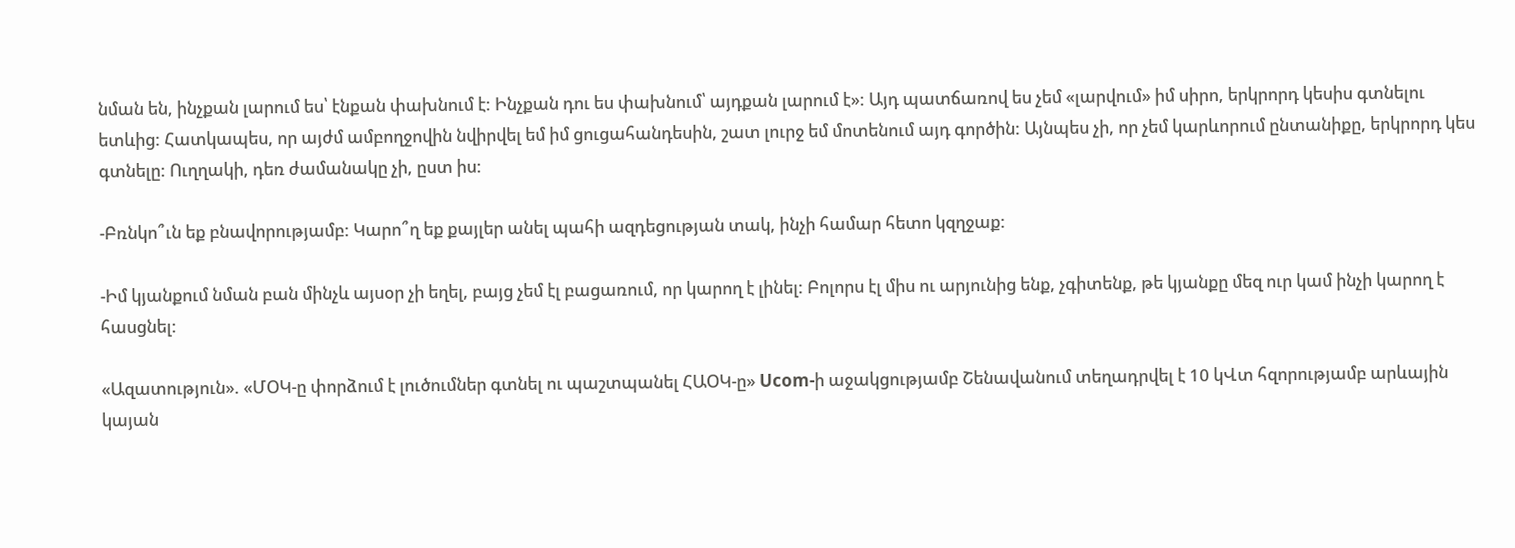նման են, ինչքան լարում ես՝ էնքան փախնում է: Ինչքան դու ես փախնում՝ այդքան լարում է»: Այդ պատճառով ես չեմ «լարվում» իմ սիրո, երկրորդ կեսիս գտնելու ետևից: Հատկապես, որ այժմ ամբողջովին նվիրվել եմ իմ ցուցահանդեսին, շատ լուրջ եմ մոտենում այդ գործին: Այնպես չի, որ չեմ կարևորում ընտանիքը, երկրորդ կես գտնելը: Ուղղակի, դեռ ժամանակը չի, ըստ իս:

-Բռնկո՞ւն եք բնավորությամբ: Կարո՞ղ եք քայլեր անել պահի ազդեցության տակ, ինչի համար հետո կզղջաք:

-Իմ կյանքում նման բան մինչև այսօր չի եղել, բայց չեմ էլ բացառում, որ կարող է լինել: Բոլորս էլ միս ու արյունից ենք, չգիտենք, թե կյանքը մեզ ուր կամ ինչի կարող է հասցնել:

«Ազատություն». «ՄՕԿ-ը փորձում է լուծումներ գտնել ու պաշտպանել ՀԱՕԿ-ը» Ucom-ի աջակցությամբ Շենավանում տեղադրվել է 10 կՎտ հզորությամբ արևային կայան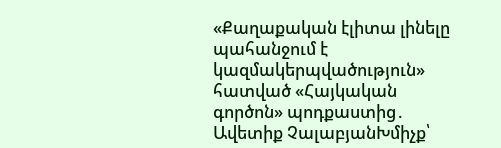«Քաղաքական էլիտա լինելը պահանջում է կազմակերպվածություն» հատված «Հայկական գործոն» պոդքաստից․ Ավետիք ՉալաբյանԽմիչք՝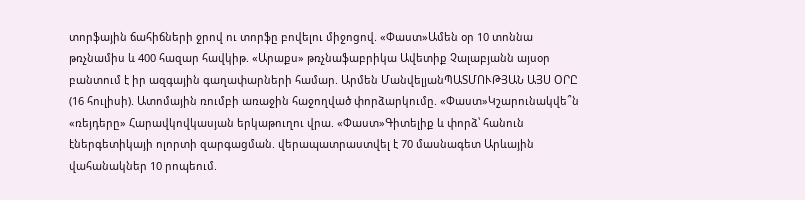տորֆային ճահիճների ջրով ու տորֆը բովելու միջոցով. «Փաստ»Ամեն օր 10 տոննա թռչնամիս և 400 հազար հավկիթ. «Արաքս» թռչնաֆաբրիկա Ավետիք Չալաբյանն այսօր բանտում է իր ազգային գաղափարների համար. Արմեն ՄանվելյանՊԱՏՄՈՒԹՅԱՆ ԱՅՍ ՕՐԸ (16 հուլիսի). Ատոմային ռումբի առաջին հաջողված փորձարկումը. «Փաստ»Կշարունակվե՞ն «ռեյդերը» Հարավկովկասյան երկաթուղու վրա. «Փաստ»Գիտելիք և փորձ՝ հանուն էներգետիկայի ոլորտի զարգացման. վերապատրաստվել է 70 մասնագետ Արևային վահանակներ 10 րոպեում.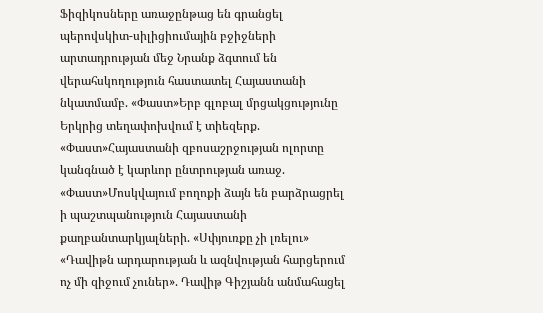Ֆիզիկոսները առաջընթաց են գրանցել պերովսկիտ-սիլիցիումային բջիջների արտադրության մեջ Նրանք ձգտում են վերահսկողություն հաստատել Հայաստանի նկատմամբ. «Փաստ»Երբ գլոբալ մրցակցությունը Երկրից տեղափոխվում է տիեզերք. «Փաստ»Հայաստանի զբոսաշրջության ոլորտը կանգնած է կարևոր ընտրության առաջ. «Փաստ»Մոսկվայում բողոքի ձայն են բարձրացրել ի պաշտպանություն Հայաստանի քաղբանտարկյալների. «Սփյուռքը չի լռելու» «Դավիթն արդարության և ազնվության հարցերում ոչ մի զիջում չուներ». Դավիթ Գիշյանն անմահացել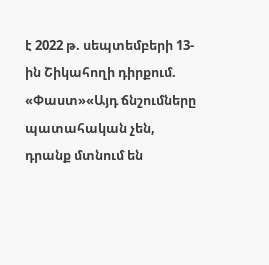է 2022 թ. սեպտեմբերի 13-ին Շիկահողի դիրքում. «Փաստ»«Այդ ճնշումները պատահական չեն, դրանք մտնում են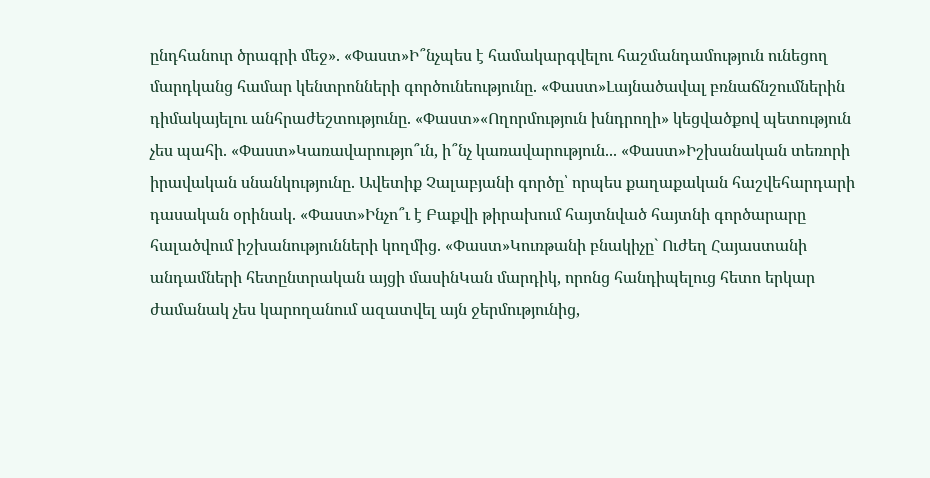ընդհանուր ծրագրի մեջ». «Փաստ»Ի՞նչպես է համակարգվելու հաշմանդամություն ունեցող մարդկանց համար կենտրոնների գործունեությունը. «Փաստ»Լայնածավալ բռնաճնշումներին դիմակայելու անհրաժեշտությունը. «Փաստ»«Ողորմություն խնդրողի» կեցվածքով պետություն չես պահի. «Փաստ»Կառավարությո՞ւն, ի՞նչ կառավարություն... «Փաստ»Իշխանական տեռորի իրավական սնանկությունը. Ավետիք Չալաբյանի գործը՝ որպես քաղաքական հաշվեհարդարի դասական օրինակ. «Փաստ»Ինչո՞ւ է Բաքվի թիրախում հայտնված հայտնի գործարարը հալածվում իշխանությունների կողմից. «Փաստ»Կուռթանի բնակիչը` Ուժեղ Հայաստանի անդամների հետընտրական այցի մասինԿան մարդիկ, որոնց հանդիպելուց հետո երկար ժամանակ չես կարողանում ազատվել այն ջերմությունից,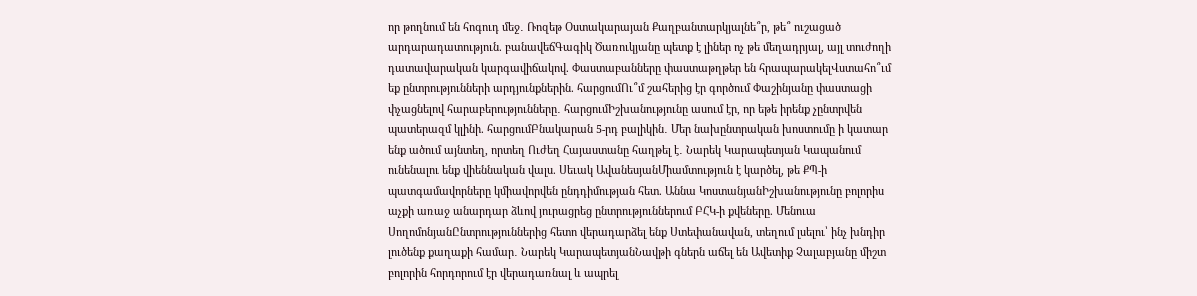որ թողնում են հոգուդ մեջ․ Ռոզեթ Օստակարայան Քաղբանտարկյալնե՞ր, թե՞ ուշացած արդարադատություն. բանավեճԳագիկ Ծառուկյանը պետք է լիներ ոչ թե մեղադրյալ, այլ տուժողի դատավարական կարգավիճակով. Փաստաբանները փաստաթղթեր են հրապարակելՎստահո՞ւմ եք ընտրությունների արդյունքներին. հարցումՈւ՞մ շահերից էր գործում Փաշինյանը փաստացի փչացնելով հարաբերությունները․ հարցումԻշխանությունը ասում էր, որ եթե իրենք չընտրվեն պատերազմ կլինի. հարցումԲնակարան 5-րդ բալիկին․ Մեր նախընտրական խոստումը ի կատար ենք ածում այնտեղ, որտեղ Ուժեղ Հայաստանը հաղթել է․ Նարեկ Կարապետյան Կապանում ունենալու ենք վիեննական վալս. Սեւակ ԱվանեսյանՄիամտություն է կարծել, թե ՔՊ-ի պատգամավորները կմիավորվեն ընդդիմության հետ. Աննա ԿոստանյանԻշխանությունը բոլորիս աչքի առաջ անարդար ձևով յուրացրեց ընտրություններում ԲՀԿ-ի քվեները. Մենուա ՍողոմոնյանԸնտրություններից հետո վերադարձել ենք Ստեփանավան, տեղում լսելու՝ ինչ խնդիր լուծենք քաղաքի համար․ Նարեկ ԿարապետյանՆավթի գներն աճել են Ավետիք Չալաբյանը միշտ բոլորին հորդորում էր վերադառնալ և ապրել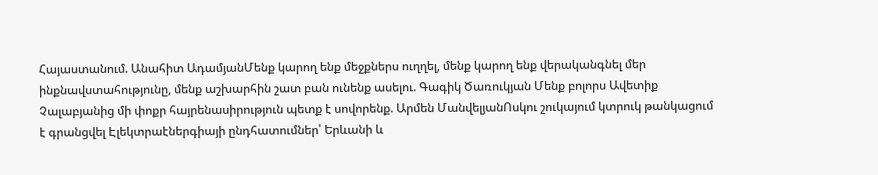Հայաստանում. Անահիտ ԱդամյանՄենք կարող ենք մեջքներս ուղղել, մենք կարող ենք վերականգնել մեր ինքնավստահությունը, մենք աշխարհին շատ բան ունենք ասելու. Գագիկ Ծառուկյան Մենք բոլորս Ավետիք Չալաբյանից մի փոքր հայրենասիրություն պետք է սովորենք. Արմեն ՄանվելյանՈսկու շուկայում կտրուկ թանկացում է գրանցվել Էլեկտրաէներգիայի ընդհատումներ՝ Երևանի և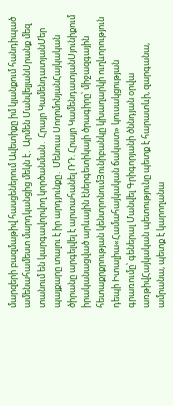մարզերի բազմաթիվ հասցեներում Ավետիքը իմ կյանքում հանդիպած ամենահամեստ մարդկանցից մեկն է․ Արմեն ՄանվելյանՍրանք մեզ տանում են կարգավորվող կործանման․ Հրայր ԿամենդատյանՄեր պայքարը տալու է իր արդյունքը․ Մենուա ՍողոմոնյանՀայկական ծիրանը արգելվել է արտահանել ՌԴ. Հրայր ԿամենդատյանՍյունիքում իրականացված արևային էներգետիկայի ծրագիրը՝ միջազգային հետաքրքրության կենտրոնումՅունիբանկը կխաղարկի ուղևորություն դեպի Իտալիա«Համահայկական ճակատ» կուսակցության գրառումը՝ գեներալ Մանվել Գրիգորյանի ծննդյան օրվա առթիվՀայկական պետությունը պետք է հարատևի, զարգանա, ամրանա, պետք է կարողանա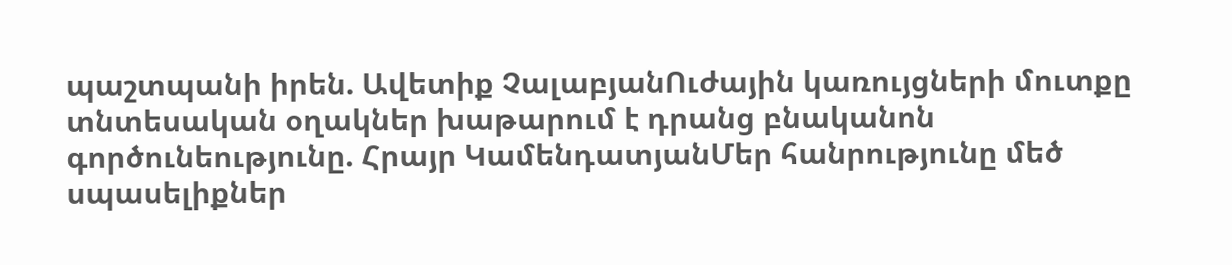պաշտպանի իրեն. Ավետիք ՉալաբյանՈւժային կառույցների մուտքը տնտեսական օղակներ խաթարում է դրանց բնականոն գործունեությունը. Հրայր ԿամենդատյանՄեր հանրությունը մեծ սպասելիքներ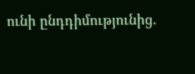ունի ընդդիմությունից.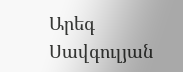Արեգ Սավգուլյան